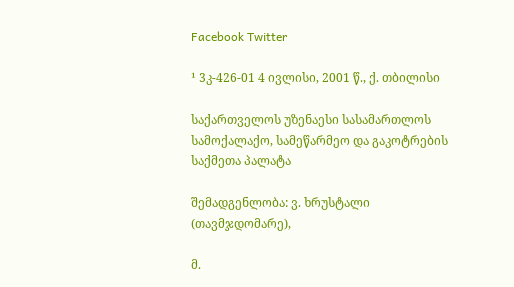Facebook Twitter

¹ 3კ-426-01 4 ივლისი, 2001 წ., ქ. თბილისი

საქართველოს უზენაესი სასამართლოს სამოქალაქო, სამეწარმეო და გაკოტრების საქმეთა პალატა

შემადგენლობა: ვ. ხრუსტალი (თავმჯდომარე),

მ.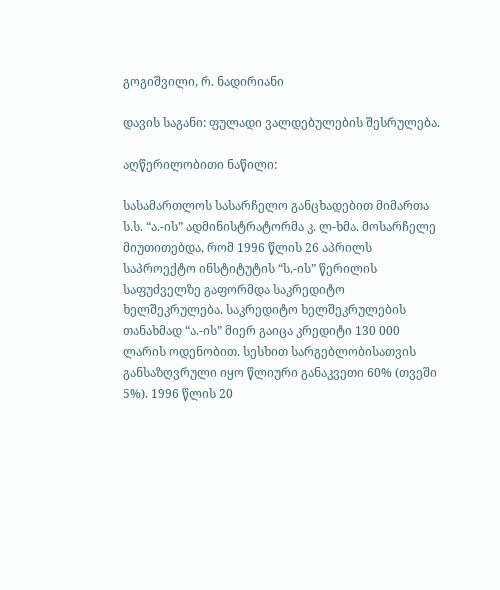გოგიშვილი, რ. ნადირიანი

დავის საგანი: ფულადი ვალდებულების შესრულება.

აღწერილობითი ნაწილი:

სასამართლოს სასარჩელო განცხადებით მიმართა ს.ს. “ა.-ის” ადმინისტრატორმა კ. ლ-ხმა. მოსარჩელე მიუთითებდა, რომ 1996 წლის 26 აპრილს საპროექტო ინსტიტუტის “ს.-ის” წერილის საფუძველზე გაფორმდა საკრედიტო ხელშეკრულება. საკრედიტო ხელშეკრულების თანახმად “ა.-ის” მიერ გაიცა კრედიტი 130 000 ლარის ოდენობით. სესხით სარგებლობისათვის განსაზღვრული იყო წლიური განაკვეთი 60% (თვეში 5%). 1996 წლის 20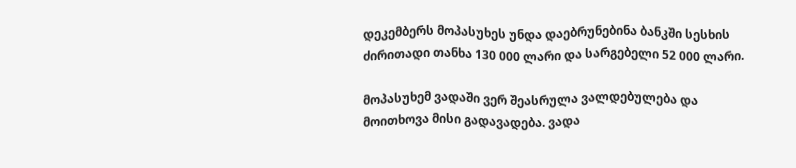დეკემბერს მოპასუხეს უნდა დაებრუნებინა ბანკში სესხის ძირითადი თანხა 130 000 ლარი და სარგებელი 52 000 ლარი.

მოპასუხემ ვადაში ვერ შეასრულა ვალდებულება და მოითხოვა მისი გადავადება. ვადა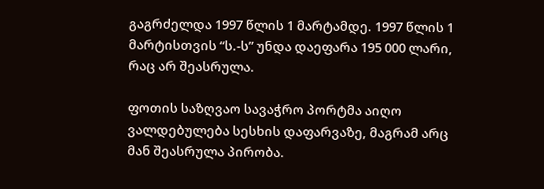გაგრძელდა 1997 წლის 1 მარტამდე. 1997 წლის 1 მარტისთვის “ს.-ს” უნდა დაეფარა 195 000 ლარი, რაც არ შეასრულა.

ფოთის საზღვაო სავაჭრო პორტმა აიღო ვალდებულება სესხის დაფარვაზე, მაგრამ არც მან შეასრულა პირობა.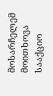მოსარჩელემ მოითხოვა სააქციო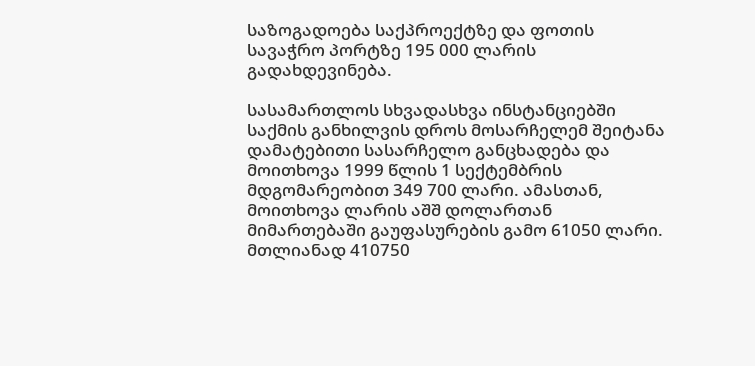საზოგადოება საქპროექტზე და ფოთის სავაჭრო პორტზე 195 000 ლარის გადახდევინება.

სასამართლოს სხვადასხვა ინსტანციებში საქმის განხილვის დროს მოსარჩელემ შეიტანა დამატებითი სასარჩელო განცხადება და მოითხოვა 1999 წლის 1 სექტემბრის მდგომარეობით 349 700 ლარი. ამასთან, მოითხოვა ლარის აშშ დოლართან მიმართებაში გაუფასურების გამო 61050 ლარი. მთლიანად 410750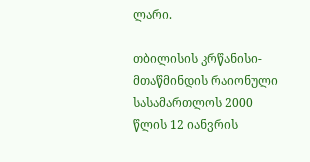ლარი.

თბილისის კრწანისი-მთაწმინდის რაიონული სასამართლოს 2000 წლის 12 იანვრის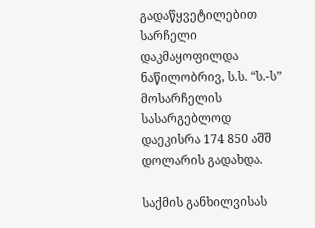გადაწყვეტილებით სარჩელი დაკმაყოფილდა ნაწილობრივ, ს.ს. “ს.-ს” მოსარჩელის სასარგებლოდ დაეკისრა 174 850 აშშ დოლარის გადახდა.

საქმის განხილვისას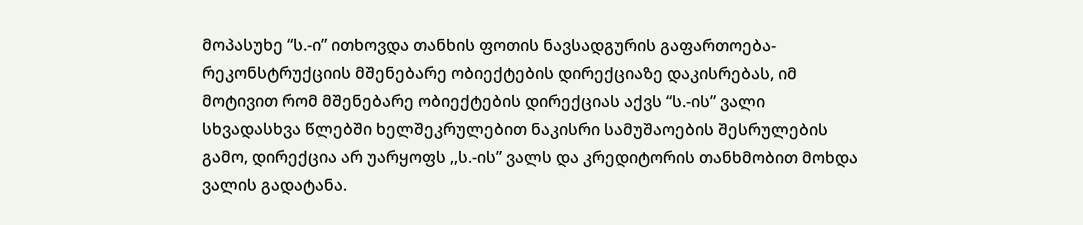მოპასუხე “ს.-ი” ითხოვდა თანხის ფოთის ნავსადგურის გაფართოება-რეკონსტრუქციის მშენებარე ობიექტების დირექციაზე დაკისრებას, იმ მოტივით რომ მშენებარე ობიექტების დირექციას აქვს “ს.-ის” ვალი სხვადასხვა წლებში ხელშეკრულებით ნაკისრი სამუშაოების შესრულების გამო, დირექცია არ უარყოფს ,,ს.-ის” ვალს და კრედიტორის თანხმობით მოხდა ვალის გადატანა.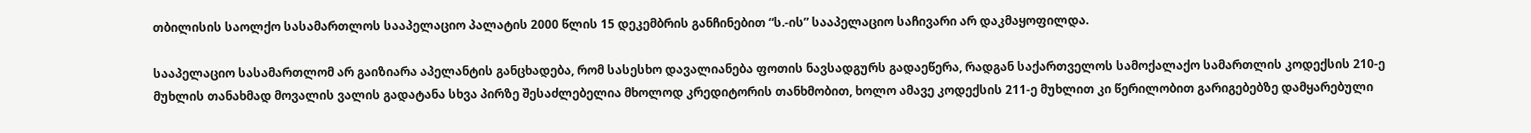თბილისის საოლქო სასამართლოს სააპელაციო პალატის 2000 წლის 15 დეკემბრის განჩინებით “ს.-ის” სააპელაციო საჩივარი არ დაკმაყოფილდა.

სააპელაციო სასამართლომ არ გაიზიარა აპელანტის განცხადება, რომ სასესხო დავალიანება ფოთის ნავსადგურს გადაეწერა, რადგან საქართველოს სამოქალაქო სამართლის კოდექსის 210-ე მუხლის თანახმად მოვალის ვალის გადატანა სხვა პირზე შესაძლებელია მხოლოდ კრედიტორის თანხმობით, ხოლო ამავე კოდექსის 211-ე მუხლით კი წერილობით გარიგებებზე დამყარებული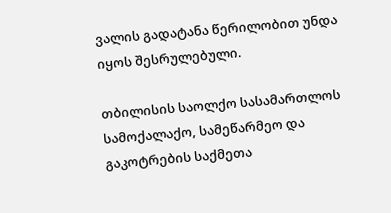ვალის გადატანა წერილობით უნდა იყოს შესრულებული.

თბილისის საოლქო სასამართლოს სამოქალაქო, სამეწარმეო და გაკოტრების საქმეთა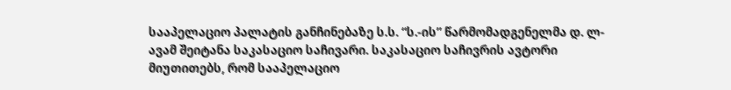სააპელაციო პალატის განჩინებაზე ს.ს. “ს.-ის” წარმომადგენელმა დ. ლ-ავამ შეიტანა საკასაციო საჩივარი. საკასაციო საჩივრის ავტორი მიუთითებს, რომ სააპელაციო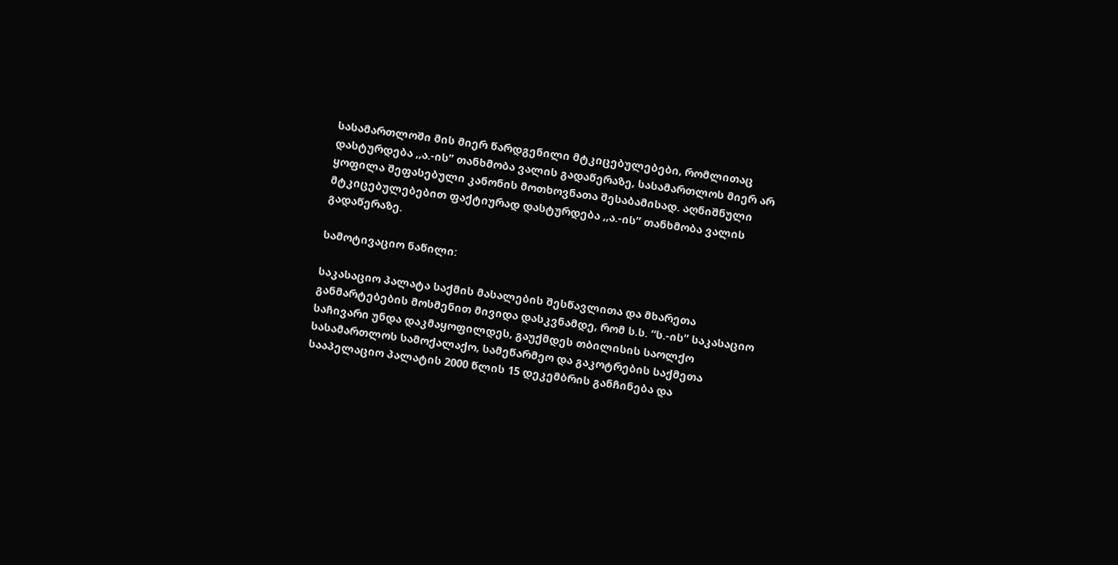სასამართლოში მის მიერ წარდგენილი მტკიცებულებები, რომლითაც დასტურდება ,,ა.-ის” თანხმობა ვალის გადაწერაზე, სასამართლოს მიერ არ ყოფილა შეფასებული კანონის მოთხოვნათა შესაბამისად. აღნიშნული მტკიცებულებებით ფაქტიურად დასტურდება ,,ა.-ის” თანხმობა ვალის გადაწერაზე.

სამოტივაციო ნაწილი:

საკასაციო პალატა საქმის მასალების შესწავლითა და მხარეთა განმარტებების მოსმენით მივიდა დასკვნამდე, რომ ს.ს. “ს.-ის” საკასაციო საჩივარი უნდა დაკმაყოფილდეს, გაუქმდეს თბილისის საოლქო სასამართლოს სამოქალაქო, სამეწარმეო და გაკოტრების საქმეთა სააპელაციო პალატის 2000 წლის 15 დეკემბრის განჩინება და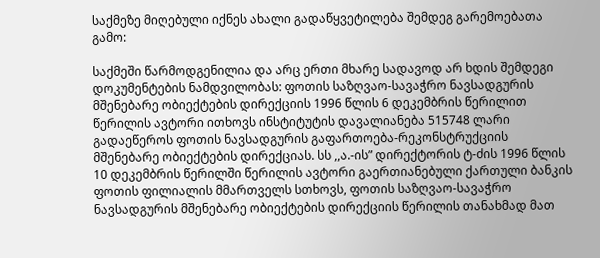საქმეზე მიღებული იქნეს ახალი გადაწყვეტილება შემდეგ გარემოებათა გამო:

საქმეში წარმოდგენილია და არც ერთი მხარე სადავოდ არ ხდის შემდეგი დოკუმენტების ნამდვილობას: ფოთის საზღვაო-სავაჭრო ნავსადგურის მშენებარე ობიექტების დირექციის 1996 წლის 6 დეკემბრის წერილით წერილის ავტორი ითხოვს ინსტიტუტის დავალიანება 515748 ლარი გადაეწეროს ფოთის ნავსადგურის გაფართოება-რეკონსტრუქციის მშენებარე ობიექტების დირექციას. სს ,,ა.-ის” დირექტორის ტ-ძის 1996 წლის 10 დეკემბრის წერილში წერილის ავტორი გაერთიანებული ქართული ბანკის ფოთის ფილიალის მმართველს სთხოვს, ფოთის საზღვაო-სავაჭრო ნავსადგურის მშენებარე ობიექტების დირექციის წერილის თანახმად მათ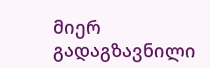მიერ გადაგზავნილი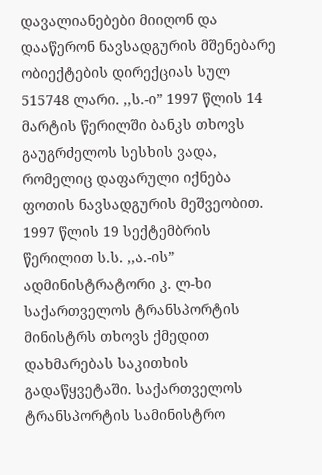დავალიანებები მიიღონ და დააწერონ ნავსადგურის მშენებარე ობიექტების დირექციას სულ 515748 ლარი. ,,ს.-ი” 1997 წლის 14 მარტის წერილში ბანკს თხოვს გაუგრძელოს სესხის ვადა, რომელიც დაფარული იქნება ფოთის ნავსადგურის მეშვეობით. 1997 წლის 19 სექტემბრის წერილით ს.ს. ,,ა.-ის” ადმინისტრატორი კ. ლ-ხი საქართველოს ტრანსპორტის მინისტრს თხოვს ქმედით დახმარებას საკითხის გადაწყვეტაში. საქართველოს ტრანსპორტის სამინისტრო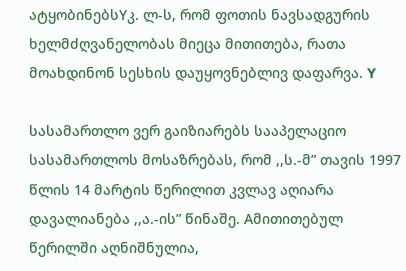ატყობინებსYკ. ლ-ს, რომ ფოთის ნავსადგურის ხელმძღვანელობას მიეცა მითითება, რათა მოახდინონ სესხის დაუყოვნებლივ დაფარვა. Y

სასამართლო ვერ გაიზიარებს სააპელაციო სასამართლოს მოსაზრებას, რომ ,,ს.-მ” თავის 1997 წლის 14 მარტის წერილით კვლავ აღიარა დავალიანება ,,ა.-ის” წინაშე. Aმითითებულ წერილში აღნიშნულია,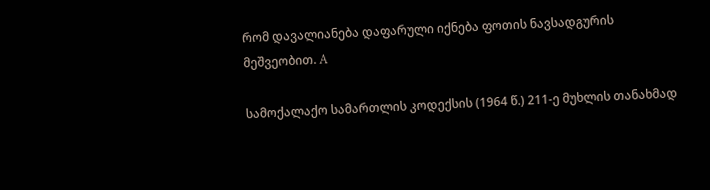რომ დავალიანება დაფარული იქნება ფოთის ნავსადგურის მეშვეობით. A

სამოქალაქო სამართლის კოდექსის (1964 წ.) 211-ე მუხლის თანახმად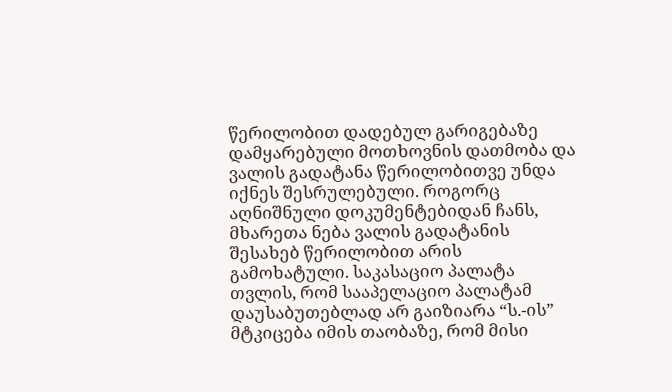წერილობით დადებულ გარიგებაზე დამყარებული მოთხოვნის დათმობა და ვალის გადატანა წერილობითვე უნდა იქნეს შესრულებული. როგორც აღნიშნული დოკუმენტებიდან ჩანს, მხარეთა ნება ვალის გადატანის შესახებ წერილობით არის გამოხატული. საკასაციო პალატა თვლის, რომ სააპელაციო პალატამ დაუსაბუთებლად არ გაიზიარა “ს.-ის” მტკიცება იმის თაობაზე, რომ მისი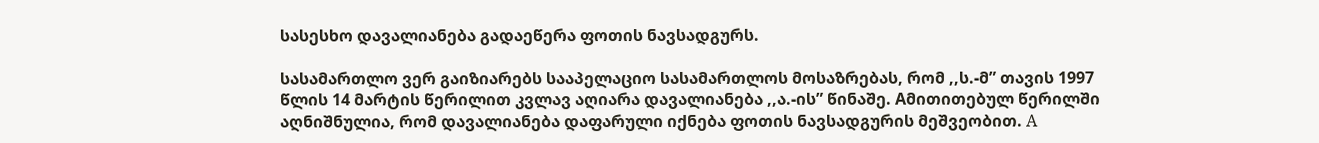სასესხო დავალიანება გადაეწერა ფოთის ნავსადგურს.

სასამართლო ვერ გაიზიარებს სააპელაციო სასამართლოს მოსაზრებას, რომ ,,ს.-მ” თავის 1997 წლის 14 მარტის წერილით კვლავ აღიარა დავალიანება ,,ა.-ის” წინაშე. Aმითითებულ წერილში აღნიშნულია, რომ დავალიანება დაფარული იქნება ფოთის ნავსადგურის მეშვეობით. A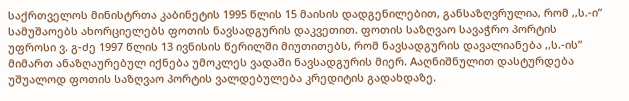საქრთველოს მინისტრთა კაბინეტის 1995 წლის 15 მაისის დადგენილებით, განსაზღვრულია, რომ ,,ს.-ი” სამუშაოებს ახორციელებს ფოთის ნავსადგურის დაკვეთით. ფოთის საზღვაო სავაჭრო პორტის უფროსი ვ. გ-ძე 1997 წლის 13 ივნისის წერილში მიუთითებს, რომ ნავსადგურის დავალიანება ,,ს.-ის” მიმართ ანაზღაურებულ იქნება უმოკლეს ვადაში ნავსადგურის მიერ. Aაღნიშნულით დასტურდება უშუალოდ ფოთის საზღვაო პორტის ვალდებულება კრედიტის გადახდაზე.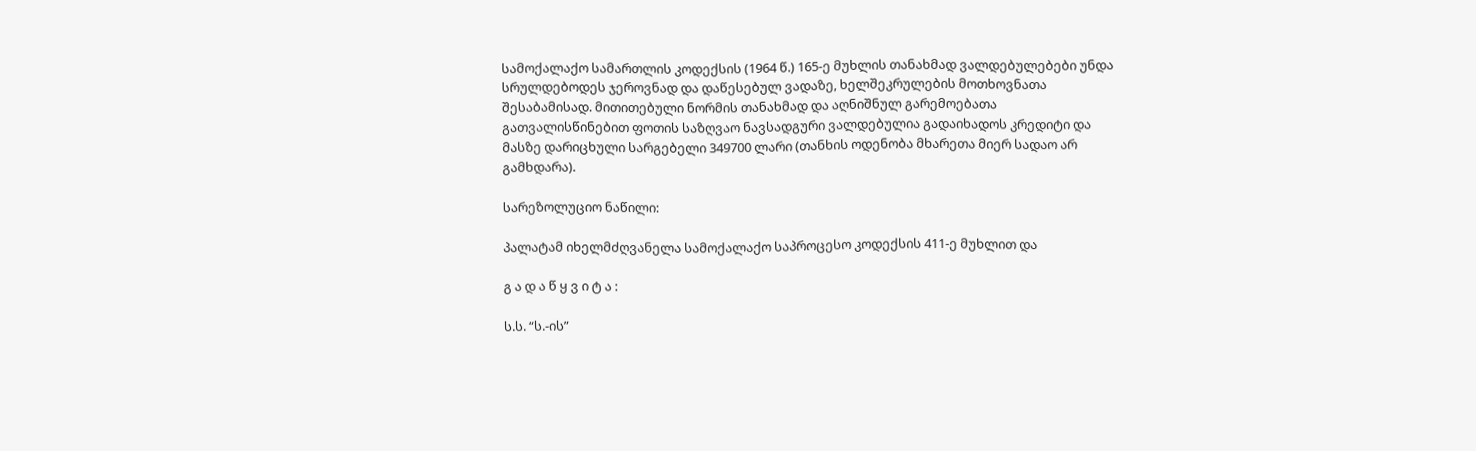სამოქალაქო სამართლის კოდექსის (1964 წ.) 165-ე მუხლის თანახმად ვალდებულებები უნდა სრულდებოდეს ჯეროვნად და დაწესებულ ვადაზე, ხელშეკრულების მოთხოვნათა შესაბამისად. მითითებული ნორმის თანახმად და აღნიშნულ გარემოებათა გათვალისწინებით ფოთის საზღვაო ნავსადგური ვალდებულია გადაიხადოს კრედიტი და მასზე დარიცხული სარგებელი 349700 ლარი (თანხის ოდენობა მხარეთა მიერ სადაო არ გამხდარა).

სარეზოლუციო ნაწილი:

პალატამ იხელმძღვანელა სამოქალაქო საპროცესო კოდექსის 411-ე მუხლით და

გ ა დ ა წ ყ ვ ი ტ ა :

ს.ს. “ს.-ის”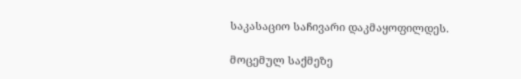საკასაციო საჩივარი დაკმაყოფილდეს.

მოცემულ საქმეზე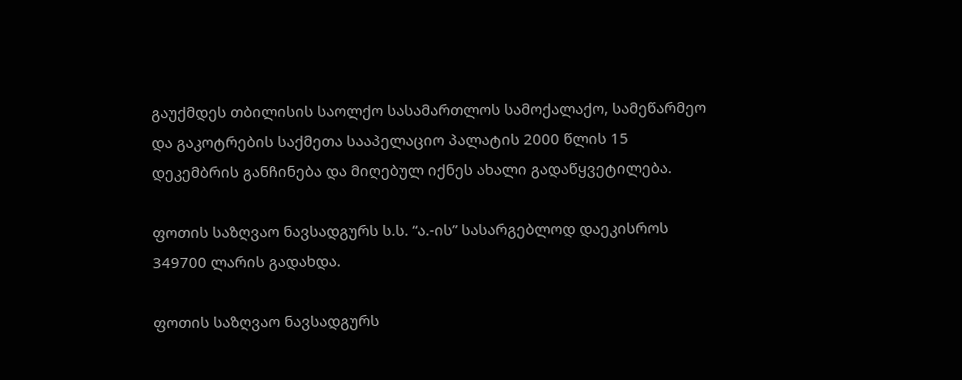გაუქმდეს თბილისის საოლქო სასამართლოს სამოქალაქო, სამეწარმეო და გაკოტრების საქმეთა სააპელაციო პალატის 2000 წლის 15 დეკემბრის განჩინება და მიღებულ იქნეს ახალი გადაწყვეტილება.

ფოთის საზღვაო ნავსადგურს ს.ს. “ა.-ის” სასარგებლოდ დაეკისროს 349700 ლარის გადახდა.

ფოთის საზღვაო ნავსადგურს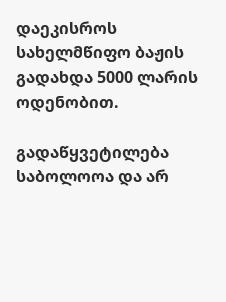დაეკისროს სახელმწიფო ბაჟის გადახდა 5000 ლარის ოდენობით.

გადაწყვეტილება საბოლოოა და არ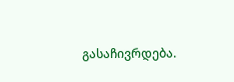გასაჩივრდება.